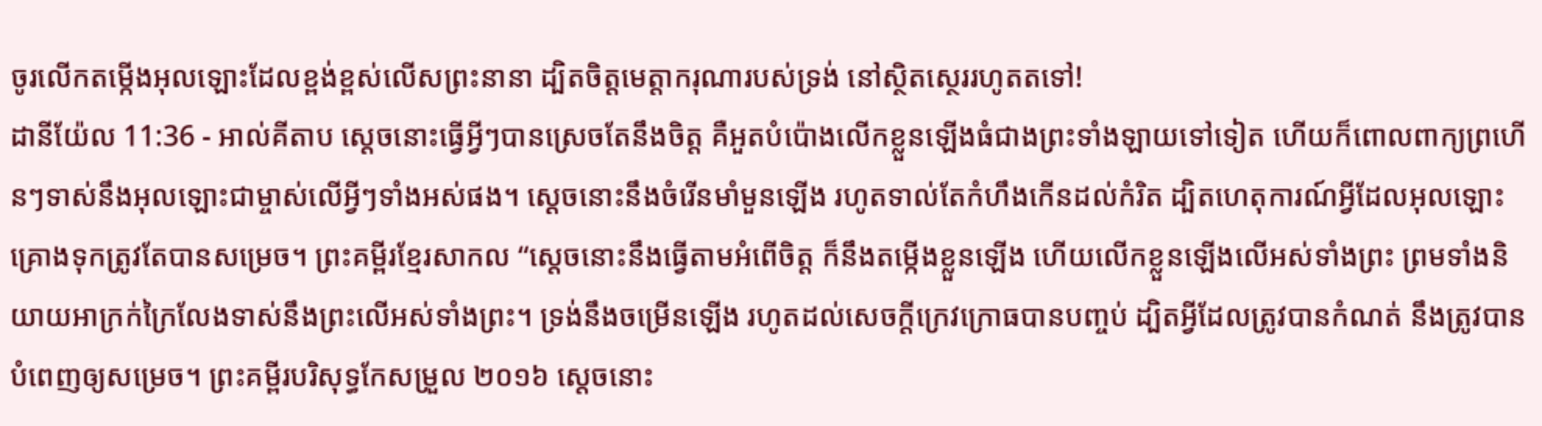ចូរលើកតម្កើងអុលឡោះដែលខ្ពង់ខ្ពស់លើសព្រះនានា ដ្បិតចិត្តមេត្តាករុណារបស់ទ្រង់ នៅស្ថិតស្ថេររហូតតទៅ!
ដានីយ៉ែល 11:36 - អាល់គីតាប ស្ដេចនោះធ្វើអ្វីៗបានស្រេចតែនឹងចិត្ត គឺអួតបំប៉ោងលើកខ្លួនឡើងធំជាងព្រះទាំងឡាយទៅទៀត ហើយក៏ពោលពាក្យព្រហើនៗទាស់នឹងអុលឡោះជាម្ចាស់លើអ្វីៗទាំងអស់ផង។ ស្ដេចនោះនឹងចំរើនមាំមួនឡើង រហូតទាល់តែកំហឹងកើនដល់កំរិត ដ្បិតហេតុការណ៍អ្វីដែលអុលឡោះគ្រោងទុកត្រូវតែបានសម្រេច។ ព្រះគម្ពីរខ្មែរសាកល “ស្ដេចនោះនឹងធ្វើតាមអំពើចិត្ត ក៏នឹងតម្កើងខ្លួនឡើង ហើយលើកខ្លួនឡើងលើអស់ទាំងព្រះ ព្រមទាំងនិយាយអាក្រក់ក្រៃលែងទាស់នឹងព្រះលើអស់ទាំងព្រះ។ ទ្រង់នឹងចម្រើនឡើង រហូតដល់សេចក្ដីក្រេវក្រោធបានបញ្ចប់ ដ្បិតអ្វីដែលត្រូវបានកំណត់ នឹងត្រូវបានបំពេញឲ្យសម្រេច។ ព្រះគម្ពីរបរិសុទ្ធកែសម្រួល ២០១៦ ស្តេចនោះ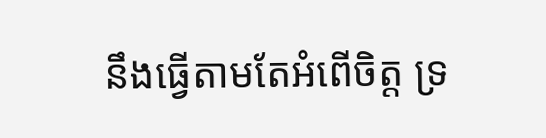នឹងធ្វើតាមតែអំពើចិត្ត ទ្រ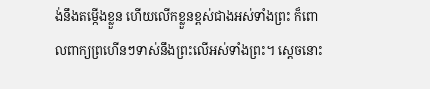ង់នឹងតម្កើងខ្លួន ហើយលើកខ្លួនខ្ពស់ជាងអស់ទាំងព្រះ ក៏ពោលពាក្យព្រហើនៗទាស់នឹងព្រះលើអស់ទាំងព្រះ។ ស្ដេចនោះ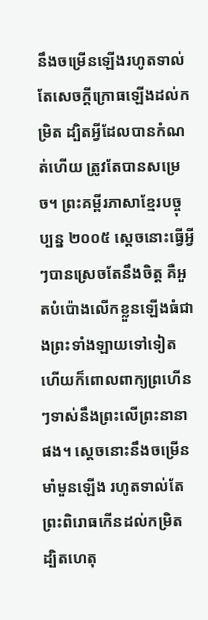នឹងចម្រើនឡើងរហូតទាល់តែសេចក្ដីក្រោធឡើងដល់កម្រិត ដ្បិតអ្វីដែលបានកំណត់ហើយ ត្រូវតែបានសម្រេច។ ព្រះគម្ពីរភាសាខ្មែរបច្ចុប្បន្ន ២០០៥ ស្ដេចនោះធ្វើអ្វីៗបានស្រេចតែនឹងចិត្ត គឺអួតបំប៉ោងលើកខ្លួនឡើងធំជាងព្រះទាំងឡាយទៅទៀត ហើយក៏ពោលពាក្យព្រហើនៗទាស់នឹងព្រះលើព្រះនានាផង។ ស្ដេចនោះនឹងចម្រើនមាំមួនឡើង រហូតទាល់តែព្រះពិរោធកើនដល់កម្រិត ដ្បិតហេតុ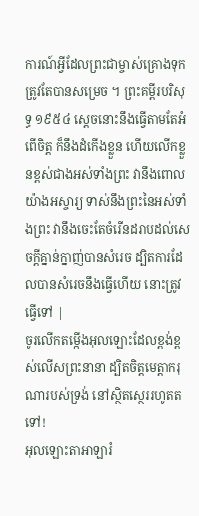ការណ៍អ្វីដែលព្រះជាម្ចាស់គ្រោងទុកត្រូវតែបានសម្រេច ។ ព្រះគម្ពីរបរិសុទ្ធ ១៩៥៤ ស្តេចនោះនឹងធ្វើតាមតែអំពើចិត្ត ក៏នឹងដំកើងខ្លួន ហើយលើកខ្លួនខ្ពស់ជាងអស់ទាំងព្រះ វានឹងពោលយ៉ាងអស្ចារ្យ ទាស់នឹងព្រះនៃអស់ទាំងព្រះ វានឹងចេះតែចំរើនដរាបដល់សេចក្ដីគ្នាន់ក្នាញ់បានសំរេច ដ្បិតការដែលបានសំរេចនឹងធ្វើហើយ នោះត្រូវធ្វើទៅ |
ចូរលើកតម្កើងអុលឡោះដែលខ្ពង់ខ្ពស់លើសព្រះនានា ដ្បិតចិត្តមេត្តាករុណារបស់ទ្រង់ នៅស្ថិតស្ថេររហូតតទៅ!
អុលឡោះតាអាឡារំ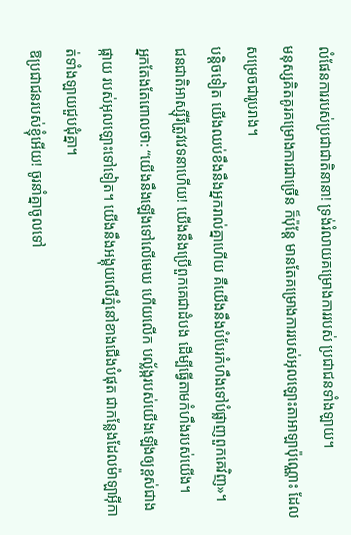លំផែនការរបស់ប្រជាជាតិនានា! ទ្រង់រំលាយគម្រោងការរបស់ ប្រជាជនទាំងឡាយ។
មនុស្សគិតគូរគម្រោងការជាច្រើន ក៏ប៉ុន្តែ មានតែគម្រោងការរបស់អុលឡោះតាអាឡាប៉ុណ្ណោះ ដែលសម្រេចជារូបរាង។
បន្តិចទៀត យើងឈប់ខឹងនឹងអ្នករាល់គ្នាហើយ គឺយើងនឹងបំបែរកំហឹងទៅបំផ្លាញពួកគេវិញ»។
ជនជាតិអាស្ស៊ីរីត្រូវវេទនាហើយ! យើងនឹងប្រើពួកគេជាដំបង ដើម្បីធ្វើតាមកំហឹងរបស់យើង។
អ្នកតែងតែពោលថា: “យើងនឹងឡើងទៅលើមេឃ ហើយលើក បល្ល័ង្ករបស់យើងឡើងឲ្យខ្ពស់ជាងផ្កាយ របស់អុលឡោះទៅទៀត។ យើងនឹងអង្គុយលើភ្នំនៅខាងជើងបំផុត ជាកន្លែងដែលម៉ាឡាអ៊ីកាត់ទាំងឡាយជួបជុំគ្នា។
ឱប្រជាជនរបស់ខ្ញុំអើយ! ចូរនាំគ្នាចូលទៅ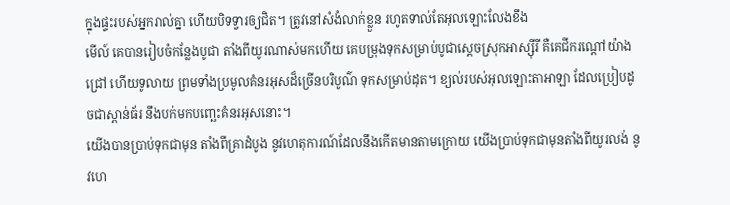ក្នុងផ្ទះរបស់អ្នករាល់គ្នា ហើយបិទទ្វារឲ្យជិត។ ត្រូវនៅសំងំលាក់ខ្លួន រហូតទាល់តែអុលឡោះលែងខឹង
មើល៍ គេបានរៀបចំកន្លែងបូជា តាំងពីយូរណាស់មកហើយ គេបម្រុងទុកសម្រាប់បូជាស្ដេចស្រុកអាស្ស៊ីរី គឺគេជីករណ្ដៅយ៉ាងជ្រៅ ហើយទូលាយ ព្រមទាំងប្រមូលគំនរអុសដ៏ច្រើនបរិបូណ៌ ទុកសម្រាប់ដុត។ ខ្យល់របស់អុលឡោះតាអាឡា ដែលប្រៀបដូចជាស្ពាន់ធ័រ នឹងបក់មកបញ្ឆេះគំនរអុសនោះ។
យើងបានប្រាប់ទុកជាមុន តាំងពីគ្រាដំបូង នូវហេតុការណ៍ដែលនឹងកើតមានតាមក្រោយ យើងប្រាប់ទុកជាមុនតាំងពីយូរលង់ នូវហេ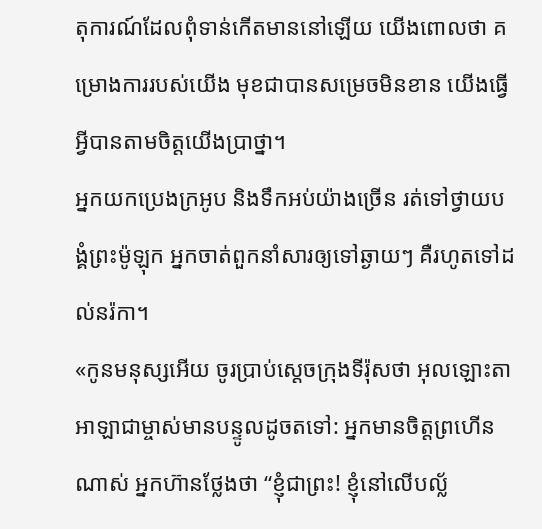តុការណ៍ដែលពុំទាន់កើតមាននៅឡើយ យើងពោលថា គម្រោងការរបស់យើង មុខជាបានសម្រេចមិនខាន យើងធ្វើអ្វីបានតាមចិត្តយើងប្រាថ្នា។
អ្នកយកប្រេងក្រអូប និងទឹកអប់យ៉ាងច្រើន រត់ទៅថ្វាយបង្គំព្រះម៉ូឡុក អ្នកចាត់ពួកនាំសារឲ្យទៅឆ្ងាយៗ គឺរហូតទៅដល់នរ៉កា។
«កូនមនុស្សអើយ ចូរប្រាប់ស្ដេចក្រុងទីរ៉ុសថា អុលឡោះតាអាឡាជាម្ចាស់មានបន្ទូលដូចតទៅ: អ្នកមានចិត្តព្រហើនណាស់ អ្នកហ៊ានថ្លែងថា “ខ្ញុំជាព្រះ! ខ្ញុំនៅលើបល្ល័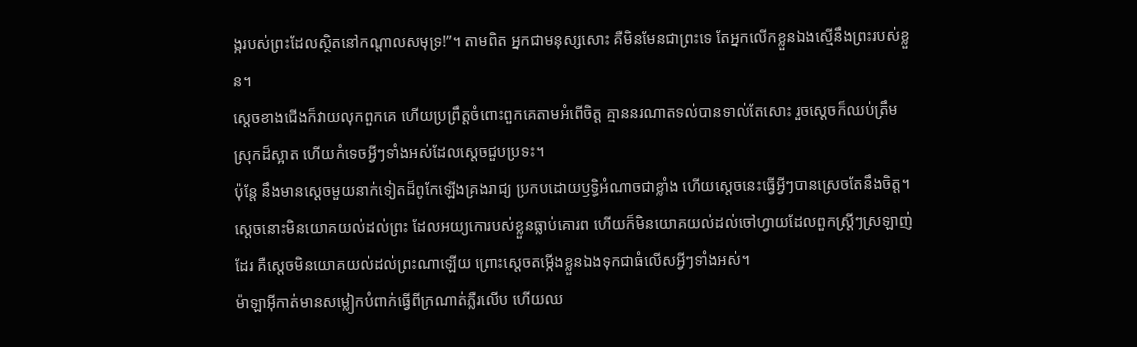ង្ករបស់ព្រះដែលស្ថិតនៅកណ្ដាលសមុទ្រ!”។ តាមពិត អ្នកជាមនុស្សសោះ គឺមិនមែនជាព្រះទេ តែអ្នកលើកខ្លួនឯងស្មើនឹងព្រះរបស់ខ្លួន។
ស្ដេចខាងជើងក៏វាយលុកពួកគេ ហើយប្រព្រឹត្តចំពោះពួកគេតាមអំពើចិត្ត គ្មាននរណាតទល់បានទាល់តែសោះ រួចស្ដេចក៏ឈប់ត្រឹមស្រុកដ៏ស្អាត ហើយកំទេចអ្វីៗទាំងអស់ដែលស្ដេចជួបប្រទះ។
ប៉ុន្តែ នឹងមានស្ដេចមួយនាក់ទៀតដ៏ពូកែឡើងគ្រងរាជ្យ ប្រកបដោយឫទ្ធិអំណាចជាខ្លាំង ហើយស្ដេចនេះធ្វើអ្វីៗបានស្រេចតែនឹងចិត្ត។
ស្ដេចនោះមិនយោគយល់ដល់ព្រះ ដែលអយ្យកោរបស់ខ្លួនធ្លាប់គោរព ហើយក៏មិនយោគយល់ដល់ចៅហ្វាយដែលពួកស្ត្រីៗស្រឡាញ់ដែរ គឺស្ដេចមិនយោគយល់ដល់ព្រះណាឡើយ ព្រោះស្តេចតម្កើងខ្លួនឯងទុកជាធំលើសអ្វីៗទាំងអស់។
ម៉ាឡាអ៊ីកាត់មានសម្លៀកបំពាក់ធ្វើពីក្រណាត់ភ្លឺរលើប ហើយឈ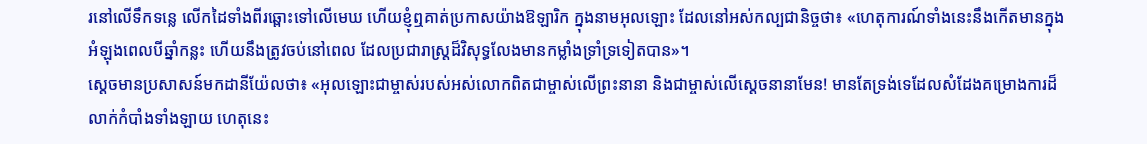រនៅលើទឹកទន្លេ លើកដៃទាំងពីរឆ្ពោះទៅលើមេឃ ហើយខ្ញុំឮគាត់ប្រកាសយ៉ាងឱឡារិក ក្នុងនាមអុលឡោះ ដែលនៅអស់កល្បជានិច្ចថា៖ «ហេតុការណ៍ទាំងនេះនឹងកើតមានក្នុងអំឡុងពេលបីឆ្នាំកន្លះ ហើយនឹងត្រូវចប់នៅពេល ដែលប្រជារាស្ត្រដ៏វិសុទ្ធលែងមានកម្លាំងទ្រាំទ្រទៀតបាន»។
ស្តេចមានប្រសាសន៍មកដានីយ៉ែលថា៖ «អុលឡោះជាម្ចាស់របស់អស់លោកពិតជាម្ចាស់លើព្រះនានា និងជាម្ចាស់លើស្តេចនានាមែន! មានតែទ្រង់ទេដែលសំដែងគម្រោងការដ៏លាក់កំបាំងទាំងឡាយ ហេតុនេះ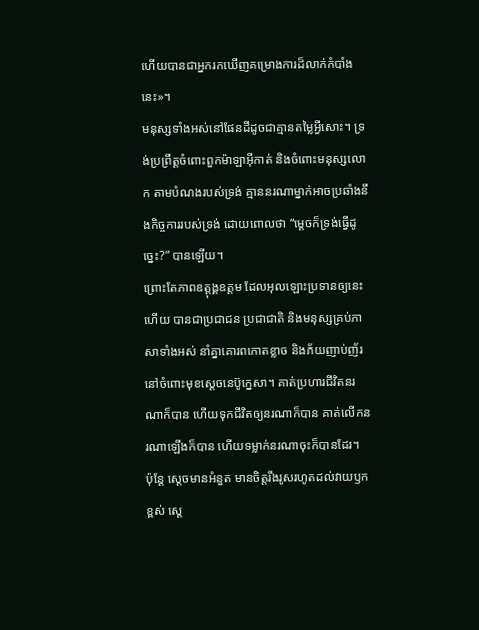ហើយបានជាអ្នករកឃើញគម្រោងការដ៏លាក់កំបាំងនេះ»។
មនុស្សទាំងអស់នៅផែនដីដូចជាគ្មានតម្លៃអ្វីសោះ។ ទ្រង់ប្រព្រឹត្តចំពោះពួកម៉ាឡាអ៊ីកាត់ និងចំពោះមនុស្សលោក តាមបំណងរបស់ទ្រង់ គ្មាននរណាម្នាក់អាចប្រឆាំងនឹងកិច្ចការរបស់ទ្រង់ ដោយពោលថា “ម្ដេចក៏ទ្រង់ធ្វើដូច្នេះ?” បានឡើយ។
ព្រោះតែភាពឧត្តុង្គឧត្ដម ដែលអុលឡោះប្រទានឲ្យនេះហើយ បានជាប្រជាជន ប្រជាជាតិ និងមនុស្សគ្រប់ភាសាទាំងអស់ នាំគ្នាគោរពកោតខ្លាច និងភ័យញាប់ញ័រនៅចំពោះមុខស្តេចនេប៊ូក្នេសា។ គាត់ប្រហារជីវិតនរណាក៏បាន ហើយទុកជីវិតឲ្យនរណាក៏បាន គាត់លើកនរណាឡើងក៏បាន ហើយទម្លាក់នរណាចុះក៏បានដែរ។
ប៉ុន្តែ ស្តេចមានអំនួត មានចិត្តរឹងរូសរហូតដល់វាយឫកខ្ពស់ ស្តេ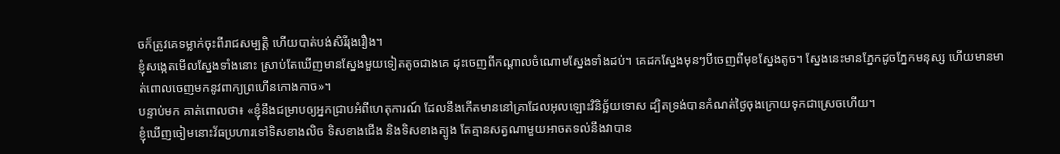ចក៏ត្រូវគេទម្លាក់ចុះពីរាជសម្បត្តិ ហើយបាត់បង់សិរីរុងរឿង។
ខ្ញុំសង្កេតមើលស្នែងទាំងនោះ ស្រាប់តែឃើញមានស្នែងមួយទៀតតូចជាងគេ ដុះចេញពីកណ្ដាលចំណោមស្នែងទាំងដប់។ គេដកស្នែងមុនៗបីចេញពីមុខស្នែងតូច។ ស្នែងនេះមានភ្នែកដូចភ្នែកមនុស្ស ហើយមានមាត់ពោលចេញមកនូវពាក្យព្រហើនកោងកាច»។
បន្ទាប់មក គាត់ពោលថា៖ «ខ្ញុំនឹងជម្រាបឲ្យអ្នកជ្រាបអំពីហេតុការណ៍ ដែលនឹងកើតមាននៅគ្រាដែលអុលឡោះវិនិច្ឆ័យទោស ដ្បិតទ្រង់បានកំណត់ថ្ងៃចុងក្រោយទុកជាស្រេចហើយ។
ខ្ញុំឃើញចៀមនោះវ័ធប្រហារទៅទិសខាងលិច ទិសខាងជើង និងទិសខាងត្បូង តែគ្មានសត្វណាមួយអាចតទល់នឹងវាបាន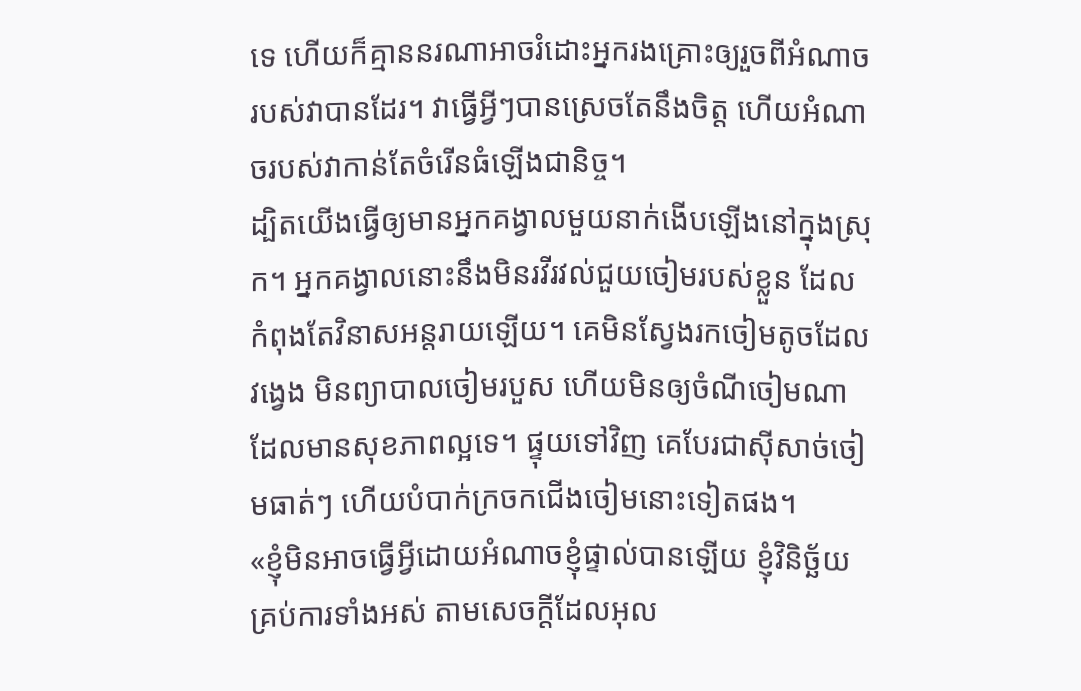ទេ ហើយក៏គ្មាននរណាអាចរំដោះអ្នករងគ្រោះឲ្យរួចពីអំណាចរបស់វាបានដែរ។ វាធ្វើអ្វីៗបានស្រេចតែនឹងចិត្ត ហើយអំណាចរបស់វាកាន់តែចំរើនធំឡើងជានិច្ច។
ដ្បិតយើងធ្វើឲ្យមានអ្នកគង្វាលមួយនាក់ងើបឡើងនៅក្នុងស្រុក។ អ្នកគង្វាលនោះនឹងមិនរវីរវល់ជួយចៀមរបស់ខ្លួន ដែលកំពុងតែវិនាសអន្តរាយឡើយ។ គេមិនស្វែងរកចៀមតូចដែលវង្វេង មិនព្យាបាលចៀមរបួស ហើយមិនឲ្យចំណីចៀមណាដែលមានសុខភាពល្អទេ។ ផ្ទុយទៅវិញ គេបែរជាស៊ីសាច់ចៀមធាត់ៗ ហើយបំបាក់ក្រចកជើងចៀមនោះទៀតផង។
«ខ្ញុំមិនអាចធ្វើអ្វីដោយអំណាចខ្ញុំផ្ទាល់បានឡើយ ខ្ញុំវិនិច្ឆ័យគ្រប់ការទាំងអស់ តាមសេចក្ដីដែលអុល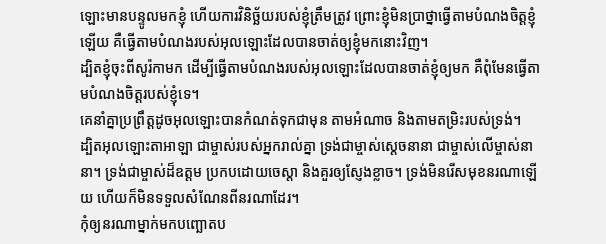ឡោះមានបន្ទូលមកខ្ញុំ ហើយការវិនិច្ឆ័យរបស់ខ្ញុំត្រឹមត្រូវ ព្រោះខ្ញុំមិនប្រាថ្នាធ្វើតាមបំណងចិត្ដខ្ញុំឡើយ គឺធ្វើតាមបំណងរបស់អុលឡោះដែលបានចាត់ឲ្យខ្ញុំមកនោះវិញ។
ដ្បិតខ្ញុំចុះពីសូរ៉កាមក ដើម្បីធ្វើតាមបំណងរបស់អុលឡោះដែលបានចាត់ខ្ញុំឲ្យមក គឺពុំមែនធ្វើតាមបំណងចិត្ដរបស់ខ្ញុំទេ។
គេនាំគ្នាប្រព្រឹត្ដដូចអុលឡោះបានកំណត់ទុកជាមុន តាមអំណាច និងតាមតម្រិះរបស់ទ្រង់។
ដ្បិតអុលឡោះតាអាឡា ជាម្ចាស់របស់អ្នករាល់គ្នា ទ្រង់ជាម្ចាស់ស្តេចនានា ជាម្ចាស់លើម្ចាស់នានា។ ទ្រង់ជាម្ចាស់ដ៏ឧត្តម ប្រកបដោយចេស្តា និងគួរឲ្យស្ញែងខ្លាច។ ទ្រង់មិនរើសមុខនរណាឡើយ ហើយក៏មិនទទួលសំណែនពីនរណាដែរ។
កុំឲ្យនរណាម្នាក់មកបញ្ឆោតប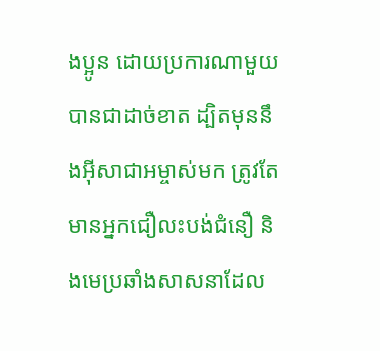ងប្អូន ដោយប្រការណាមួយបានជាដាច់ខាត ដ្បិតមុននឹងអ៊ីសាជាអម្ចាស់មក ត្រូវតែមានអ្នកជឿលះបង់ជំនឿ និងមេប្រឆាំងសាសនាដែល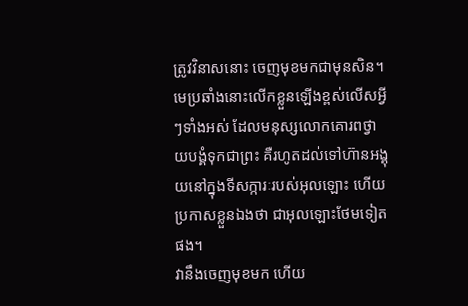ត្រូវវិនាសនោះ ចេញមុខមកជាមុនសិន។
មេប្រឆាំងនោះលើកខ្លួនឡើងខ្ពស់លើសអ្វីៗទាំងអស់ ដែលមនុស្សលោកគោរពថ្វាយបង្គំទុកជាព្រះ គឺរហូតដល់ទៅហ៊ានអង្គុយនៅក្នុងទីសក្ការៈរបស់អុលឡោះ ហើយប្រកាសខ្លួនឯងថា ជាអុលឡោះថែមទៀតផង។
វានឹងចេញមុខមក ហើយ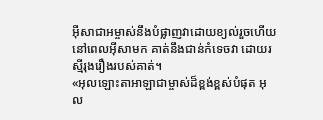អ៊ីសាជាអម្ចាស់នឹងបំផ្លាញវាដោយខ្យល់រួចហើយ នៅពេលអ៊ីសាមក គាត់នឹងជាន់កំទេចវា ដោយរស្មីរុងរឿងរបស់គាត់។
«អុលឡោះតាអាឡាជាម្ចាស់ដ៏ខ្ពង់ខ្ពស់បំផុត អុល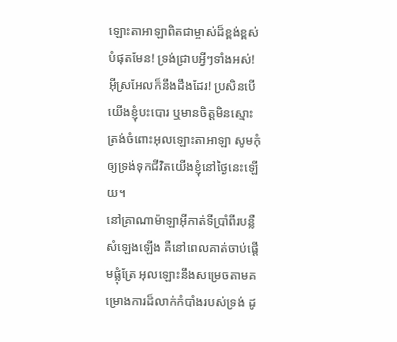ឡោះតាអាឡាពិតជាម្ចាស់ដ៏ខ្ពង់ខ្ពស់បំផុតមែន! ទ្រង់ជ្រាបអ្វីៗទាំងអស់! អ៊ីស្រអែលក៏នឹងដឹងដែរ! ប្រសិនបើយើងខ្ញុំបះបោរ ឬមានចិត្តមិនស្មោះត្រង់ចំពោះអុលឡោះតាអាឡា សូមកុំឲ្យទ្រង់ទុកជីវិតយើងខ្ញុំនៅថ្ងៃនេះឡើយ។
នៅគ្រាណាម៉ាឡាអ៊ីកាត់ទីប្រាំពីរបន្លឺសំឡេងឡើង គឺនៅពេលគាត់ចាប់ផ្ដើមផ្លុំត្រែ អុលឡោះនឹងសម្រេចតាមគម្រោងការដ៏លាក់កំបាំងរបស់ទ្រង់ ដូ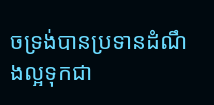ចទ្រង់បានប្រទានដំណឹងល្អទុកជា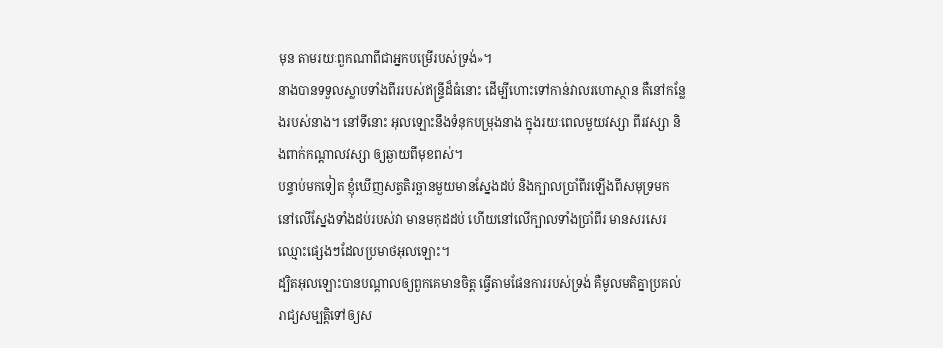មុន តាមរយៈពួកណាពីជាអ្នកបម្រើរបស់ទ្រង់»។
នាងបានទទួលស្លាបទាំងពីររបស់ឥន្ទ្រីដ៏ធំនោះ ដើម្បីហោះទៅកាន់វាលរហោស្ថាន គឺនៅកន្លែងរបស់នាង។ នៅទីនោះ អុលឡោះនឹងទំនុកបម្រុងនាង ក្នុងរយៈពេលមួយវស្សា ពីរវស្សា និងពាក់កណ្ដាលវស្សា ឲ្យឆ្ងាយពីមុខពស់។
បន្ទាប់មកទៀត ខ្ញុំឃើញសត្វតិរច្ឆានមួយមានស្នែងដប់ និងក្បាលប្រាំពីរឡើងពីសមុទ្រមក នៅលើស្នែងទាំងដប់របស់វា មានមកុដដប់ ហើយនៅលើក្បាលទាំងប្រាំពីរ មានសរសេរឈ្មោះផ្សេងៗដែលប្រមាថអុលឡោះ។
ដ្បិតអុលឡោះបានបណ្ដាលឲ្យពួកគេមានចិត្ដ ធ្វើតាមផែនការរបស់ទ្រង់ គឺមូលមតិគ្នាប្រគល់រាជ្យសម្បត្តិទៅឲ្យស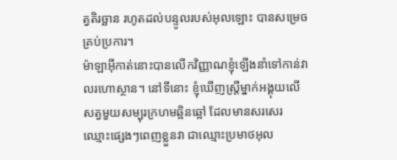ត្វតិរច្ឆាន រហូតដល់បន្ទូលរបស់អុលឡោះ បានសម្រេចគ្រប់ប្រការ។
ម៉ាឡាអ៊ីកាត់នោះបានលើកវិញ្ញាណខ្ញុំឡើងនាំទៅកាន់វាលរហោស្ថាន។ នៅទីនោះ ខ្ញុំឃើញស្ដ្រីម្នាក់អង្គុយលើសត្វមួយសម្បុរក្រហមឆ្អិនឆ្អៅ ដែលមានសរសេរឈ្មោះផ្សេងៗពេញខ្លួនវា ជាឈ្មោះប្រមាថអុល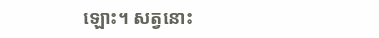ឡោះ។ សត្វនោះ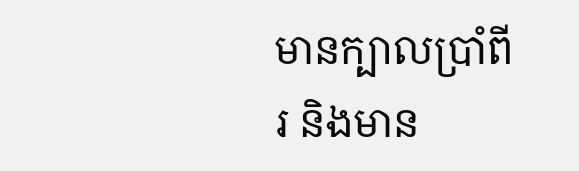មានក្បាលប្រាំពីរ និងមាន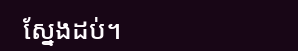ស្នែងដប់។